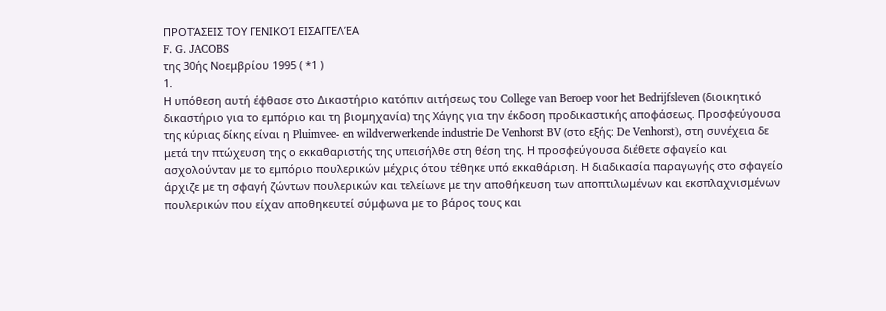ΠΡΟΤΆΣΕΙΣ ΤΟΥ ΓΕΝΙΚΟΊ ΕΙΣΑΓΓΕΛΈΑ
F. G. JACOBS
της 30ής Νοεμβρίου 1995 ( *1 )
1.
Η υπόθεση αυτή έφθασε στο Δικαστήριο κατόπιν αιτήσεως του College van Beroep voor het Bedrijfsleven (διοικητικό δικαστήριο για το εμπόριο και τη βιομηχανία) της Χάγης για την έκδοση προδικαστικής αποφάσεως. Προσφεύγουσα της κύριας δίκης είναι η Pluimvee- en wildverwerkende industrie De Venhorst BV (στο εξής: De Venhorst), στη συνέχεια δε μετά την πτώχευση της ο εκκαθαριστής της υπεισήλθε στη θέση της. Η προσφεύγουσα διέθετε σφαγείο και ασχολούνταν με το εμπόριο πουλερικών μέχρις ότου τέθηκε υπό εκκαθάριση. Η διαδικασία παραγωγής στο σφαγείο άρχιζε με τη σφαγή ζώντων πουλερικών και τελείωνε με την αποθήκευση των αποπτιλωμένων και εκσπλαχνισμένων πουλερικών που είχαν αποθηκευτεί σύμφωνα με το βάρος τους και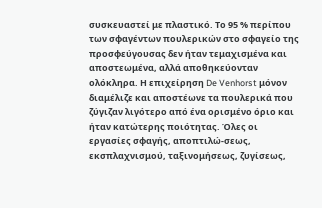συσκευαστεί με πλαστικό. Το 95 % περίπου των σφαγέντων πουλερικών στο σφαγείο της προσφεύγουσας δεν ήταν τεμαχισμένα και αποστεωμένα, αλλά αποθηκεύονταν ολόκληρα. Η επιχείρηση De Venhorst μόνον διαμέλιζε και αποστέωνε τα πουλερικά που ζύγιζαν λιγότερο από ένα ορισμένο όριο και ήταν κατώτερης ποιότητας. Όλες οι εργασίες σφαγής, αποπτιλώ-σεως, εκσπλαχνισμού, ταξινομήσεως, ζυγίσεως,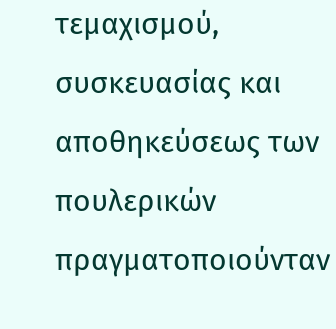τεμαχισμού, συσκευασίας και αποθηκεύσεως των πουλερικών πραγματοποιούνταν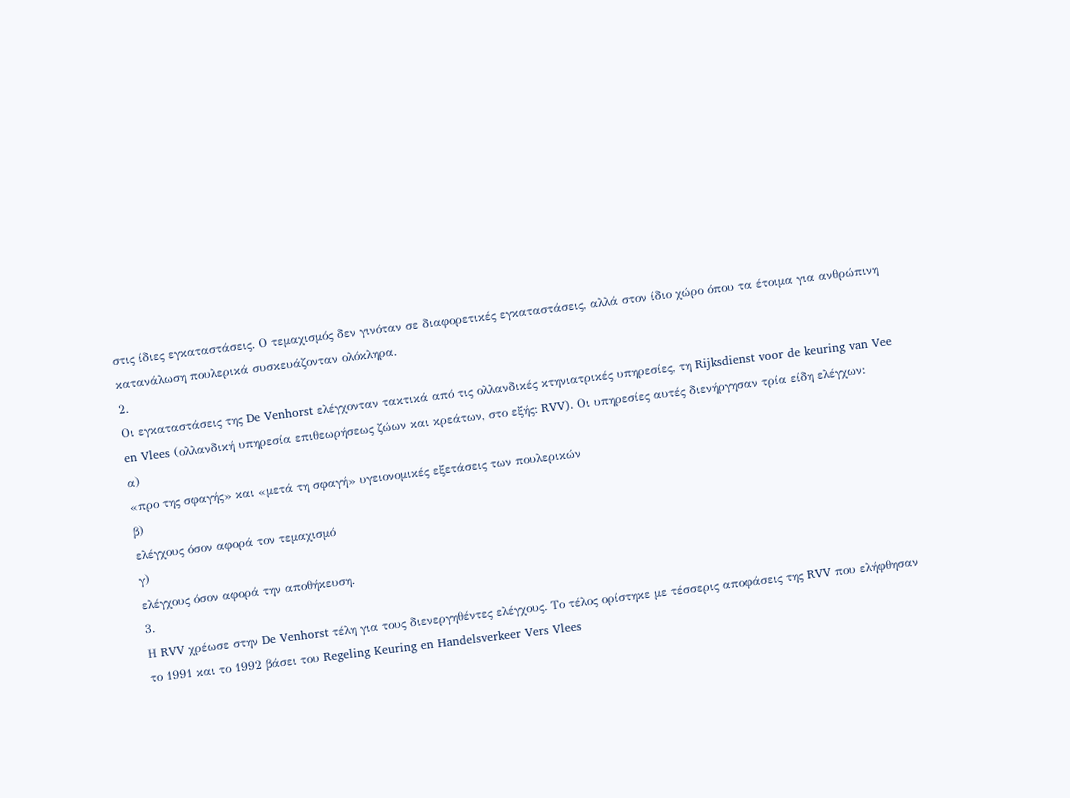στις ίδιες εγκαταστάσεις. Ο τεμαχισμός δεν γινόταν σε διαφορετικές εγκαταστάσεις, αλλά στον ίδιο χώρο όπου τα έτοιμα για ανθρώπινη κατανάλωση πουλερικά συσκευάζονταν ολόκληρα.
2.
Οι εγκαταστάσεις της De Venhorst ελέγχονταν τακτικά από τις ολλανδικές κτηνιατρικές υπηρεσίες, τη Rijksdienst voor de keuring van Vee en Vlees (ολλανδική υπηρεσία επιθεωρήσεως ζώων και κρεάτων, στο εξής: RVV). Οι υπηρεσίες αυτές διενήργησαν τρία είδη ελέγχων:
α)
«προ της σφαγής» και «μετά τη σφαγή» υγειονομικές εξετάσεις των πουλερικών
β)
ελέγχους όσον αφορά τον τεμαχισμό
γ)
ελέγχους όσον αφορά την αποθήκευση.
3.
Η RVV χρέωσε στην De Venhorst τέλη για τους διενεργηθέντες ελέγχους. Το τέλος ορίστηκε με τέσσερις αποφάσεις της RVV που ελήφθησαν το 1991 και το 1992 βάσει του Regeling Keuring en Handelsverkeer Vers Vlees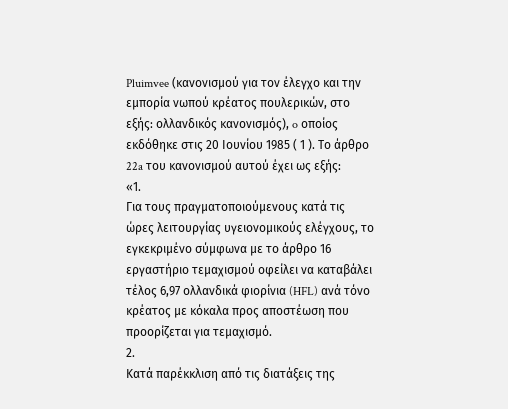Pluimvee (κανονισμού για τον έλεγχο και την εμπορία νωπού κρέατος πουλερικών, στο εξής: ολλανδικός κανονισμός), o οποίος εκδόθηκε στις 20 Ιουνίου 1985 ( 1 ). Το άρθρο 22a του κανονισμού αυτού έχει ως εξής:
«1.
Για τους πραγματοποιούμενους κατά τις ώρες λειτουργίας υγειονομικούς ελέγχους, το εγκεκριμένο σύμφωνα με το άρθρο 16 εργαστήριο τεμαχισμού οφείλει να καταβάλει τέλος 6,97 ολλανδικά φιορίνια (HFL) ανά τόνο κρέατος με κόκαλα προς αποστέωση που προορίζεται για τεμαχισμό.
2.
Κατά παρέκκλιση από τις διατάξεις της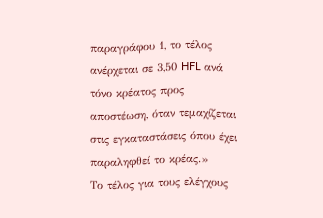παραγράφου 1, το τέλος ανέρχεται σε 3,50 HFL ανά τόνο κρέατος προς αποστέωση, όταν τεμαχίζεται στις εγκαταστάσεις όπου έχει παραληφθεί το κρέας.»
Το τέλος για τους ελέγχους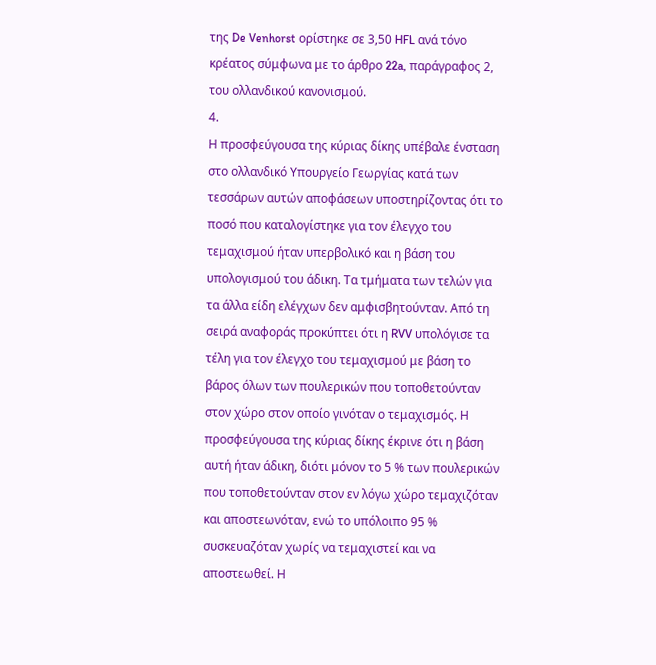της De Venhorst ορίστηκε σε 3,50 HFL ανά τόνο κρέατος σύμφωνα με το άρθρο 22a, παράγραφος 2, του ολλανδικού κανονισμού.
4.
Η προσφεύγουσα της κύριας δίκης υπέβαλε ένσταση στο ολλανδικό Υπουργείο Γεωργίας κατά των τεσσάρων αυτών αποφάσεων υποστηρίζοντας ότι το ποσό που καταλογίστηκε για τον έλεγχο του τεμαχισμού ήταν υπερβολικό και η βάση του υπολογισμού του άδικη. Τα τμήματα των τελών για τα άλλα είδη ελέγχων δεν αμφισβητούνταν. Από τη σειρά αναφοράς προκύπτει ότι η RVV υπολόγισε τα τέλη για τον έλεγχο του τεμαχισμού με βάση το βάρος όλων των πουλερικών που τοποθετούνταν στον χώρο στον οποίο γινόταν ο τεμαχισμός. Η προσφεύγουσα της κύριας δίκης έκρινε ότι η βάση αυτή ήταν άδικη, διότι μόνον το 5 % των πουλερικών που τοποθετούνταν στον εν λόγω χώρο τεμαχιζόταν και αποστεωνόταν, ενώ το υπόλοιπο 95 % συσκευαζόταν χωρίς να τεμαχιστεί και να αποστεωθεί. Η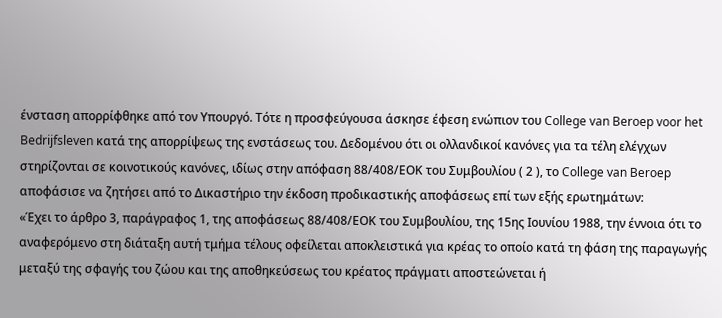ένσταση απορρίφθηκε από τον Υπουργό. Τότε η προσφεύγουσα άσκησε έφεση ενώπιον του College van Beroep voor het Bedrijfsleven κατά της απορρίψεως της ενστάσεως του. Δεδομένου ότι οι ολλανδικοί κανόνες για τα τέλη ελέγχων στηρίζονται σε κοινοτικούς κανόνες, ιδίως στην απόφαση 88/408/ΕΟΚ του Συμβουλίου ( 2 ), το College van Beroep αποφάσισε να ζητήσει από το Δικαστήριο την έκδοση προδικαστικής αποφάσεως επί των εξής ερωτημάτων:
«Έχει το άρθρο 3, παράγραφος 1, της αποφάσεως 88/408/ΕΟΚ του Συμβουλίου, της 15ης Ιουνίου 1988, την έννοια ότι το αναφερόμενο στη διάταξη αυτή τμήμα τέλους οφείλεται αποκλειστικά για κρέας το οποίο κατά τη φάση της παραγωγής μεταξύ της σφαγής του ζώου και της αποθηκεύσεως του κρέατος πράγματι αποστεώνεται ή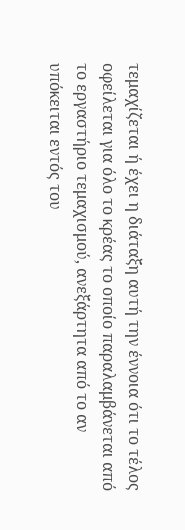τεμαχίζεται ή έχει η διάταξη αυτή την έννοια ότι το τέλος οφείλεται για όλο το κρέας το οποίο παραλαμβάνεται από το εργαστήριο τεμαχισμού, ανεξάρτητα από το αν υπόκειται εντός του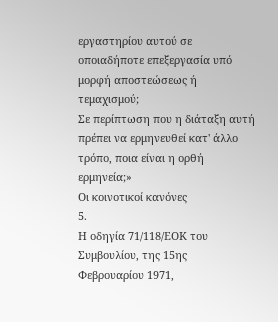εργαστηρίου αυτού σε οποιαδήποτε επεξεργασία υπό μορφή αποστεώσεως ή τεμαχισμού;
Σε περίπτωση που η διάταξη αυτή πρέπει να ερμηνευθεί κατ' άλλο τρόπο, ποια είναι η ορθή ερμηνεία;»
Οι κοινοτικοί κανόνες
5.
Η οδηγία 71/118/ΕΟΚ του Συμβουλίου, της 15ης Φεβρουαρίου 1971,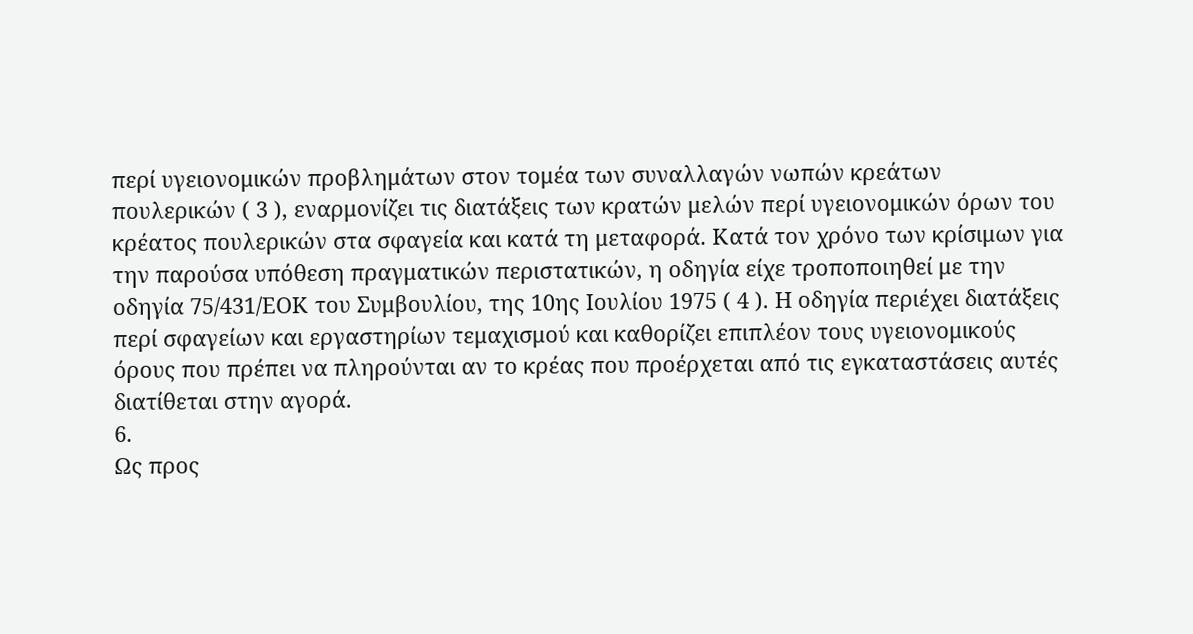περί υγειονομικών προβλημάτων στον τομέα των συναλλαγών νωπών κρεάτων πουλερικών ( 3 ), εναρμονίζει τις διατάξεις των κρατών μελών περί υγειονομικών όρων του κρέατος πουλερικών στα σφαγεία και κατά τη μεταφορά. Κατά τον χρόνο των κρίσιμων για την παρούσα υπόθεση πραγματικών περιστατικών, η οδηγία είχε τροποποιηθεί με την οδηγία 75/431/ΕΟΚ του Συμβουλίου, της 10ης Ιουλίου 1975 ( 4 ). Η οδηγία περιέχει διατάξεις περί σφαγείων και εργαστηρίων τεμαχισμού και καθορίζει επιπλέον τους υγειονομικούς όρους που πρέπει να πληρούνται αν το κρέας που προέρχεται από τις εγκαταστάσεις αυτές διατίθεται στην αγορά.
6.
Ως προς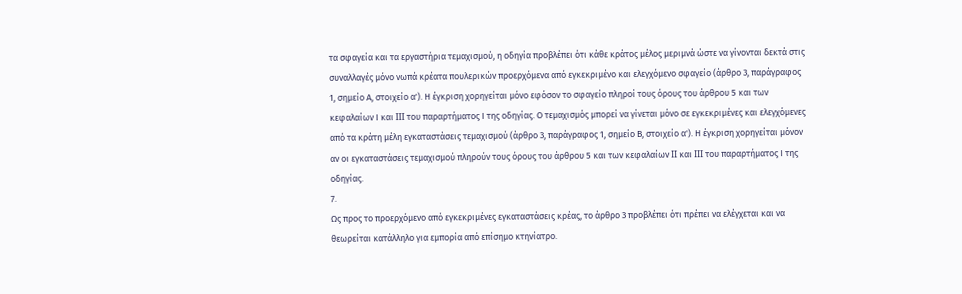τα σφαγεία και τα εργαστήρια τεμαχισμού, η οδηγία προβλέπει ότι κάθε κράτος μέλος μεριμνά ώστε να γίνονται δεκτά στις συναλλαγές μόνο νωπά κρέατα πουλερικών προερχόμενα από εγκεκριμένο και ελεγχόμενο σφαγείο (άρθρο 3, παράγραφος 1, σημείο Α, στοιχείο α'). Η έγκριση χορηγείται μόνο εφόσον το σφαγείο πληροί τους όρους του άρθρου 5 και των κεφαλαίων Ι και III του παραρτήματος Ι της οδηγίας. Ο τεμαχισμός μπορεί να γίνεται μόνο σε εγκεκριμένες και ελεγχόμενες από τα κράτη μέλη εγκαταστάσεις τεμαχισμού (άρθρο 3, παράγραφος 1, σημείο Β, στοιχείο α'). Η έγκριση χορηγείται μόνον αν οι εγκαταστάσεις τεμαχισμού πληρούν τους όρους του άρθρου 5 και των κεφαλαίων II και III του παραρτήματος Ι της οδηγίας.
7.
Ως προς το προερχόμενο από εγκεκριμένες εγκαταστάσεις κρέας, το άρθρο 3 προβλέπει ότι πρέπει να ελέγχεται και να θεωρείται κατάλληλο για εμπορία από επίσημο κτηνίατρο.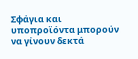Σφάγια και υποπροϊόντα μπορούν να γίνουν δεκτά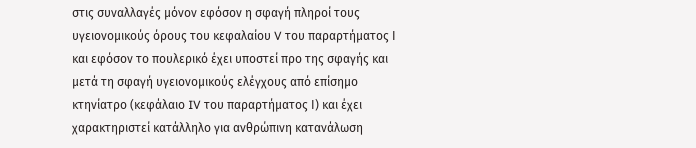στις συναλλαγές μόνον εφόσον η σφαγή πληροί τους υγειονομικούς όρους του κεφαλαίου V του παραρτήματος Ι και εφόσον το πουλερικό έχει υποστεί προ της σφαγής και μετά τη σφαγή υγειονομικούς ελέγχους από επίσημο κτηνίατρο (κεφάλαιο IV του παραρτήματος Ι) και έχει χαρακτηριστεί κατάλληλο για ανθρώπινη κατανάλωση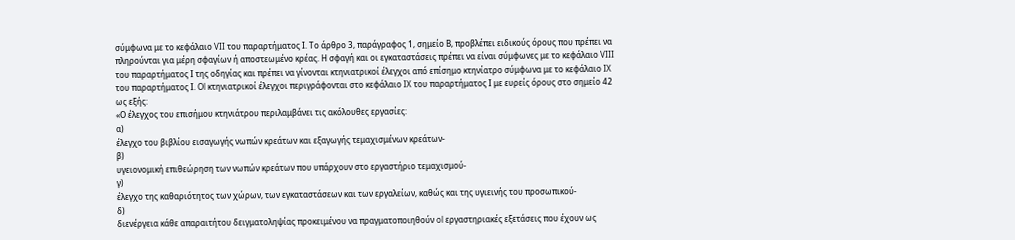σύμφωνα με το κεφάλαιο VII του παραρτήματος Ι. Το άρθρο 3, παράγραφος 1, σημείο Β, προβλέπει ειδικούς όρους που πρέπει να πληρούνται για μέρη σφαγίων ή αποστεωμένο κρέας. Η σφαγή και οι εγκαταστάσεις πρέπει να είναι σύμφωνες με το κεφάλαιο VIII του παραρτήματος Ι της οδηγίας και πρέπει να γίνονται κτηνιατρικοί έλεγχοι από επίσημο κτηνίατρο σύμφωνα με το κεφάλαιο IX του παραρτήματος Ι. Ol κτηνιατρικοί έλεγχοι περιγράφονται στο κεφάλαιο IX του παραρτήματος Ι με ευρείς όρους στο σημείο 42 ως εξής:
«Ο έλεγχος του επισήμου κτηνιάτρου περιλαμβάνει τις ακόλουθες εργασίες:
α)
έλεγχο του βιβλίου εισαγωγής νωπών κρεάτων και εξαγωγής τεμαχισμένων κρεάτων-
β)
υγειονομική επιθεώρηση των νωπών κρεάτων που υπάρχουν στο εργαστήριο τεμαχισμού-
γ)
έλεγχο της καθαριότητος των χώρων, των εγκαταστάσεων και των εργαλείων, καθώς και της υγιεινής του προσωπικού-
δ)
διενέργεια κάθε απαραιτήτου δειγματοληψίας προκειμένου να πραγματοποιηθούν ol εργαστηριακές εξετάσεις που έχουν ως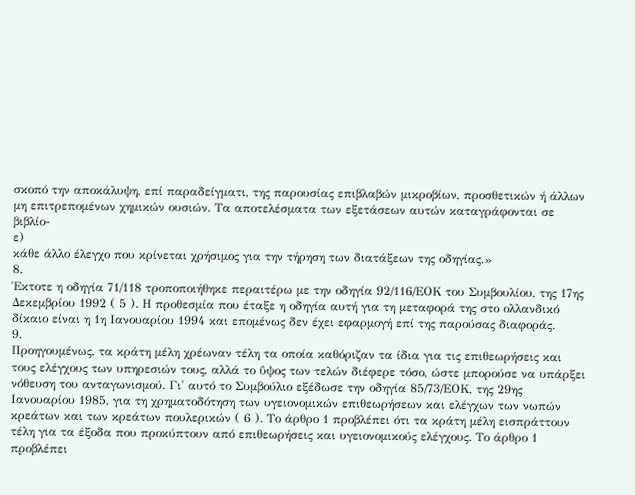σκοπό την αποκάλυψη, επί παραδείγματι, της παρουσίας επιβλαβών μικροβίων, προσθετικών ή άλλων μη επιτρεπομένων χημικών ουσιών. Τα αποτελέσματα των εξετάσεων αυτών καταγράφονται σε βιβλίο-
ε)
κάθε άλλο έλεγχο που κρίνεται χρήσιμος για την τήρηση των διατάξεων της οδηγίας.»
8.
Έκτοτε η οδηγία 71/118 τροποποιήθηκε περαιτέρω με την οδηγία 92/116/ΕΟΚ του Συμβουλίου, της 17ης Δεκεμβρίου 1992 ( 5 ). Η προθεσμία που έταξε η οδηγία αυτή για τη μεταφορά της στο ολλανδικό δίκαιο είναι η 1η Ιανουαρίου 1994 και επομένως δεν έχει εφαρμογή επί της παρούσας διαφοράς.
9.
Προηγουμένως, τα κράτη μέλη χρέωναν τέλη τα οποία καθόριζαν τα ίδια για τις επιθεωρήσεις και τους ελέγχους των υπηρεσιών τους, αλλά το ΰψος των τελών διέφερε τόσο, ώστε μπορούσε να υπάρξει νόθευση του ανταγωνισμού. Γι' αυτό το Συμβούλιο εξέδωσε την οδηγία 85/73/ΕΟΚ, της 29ης Ιανουαρίου 1985, για τη χρηματοδότηση των υγειονομικών επιθεωρήσεων και ελέγχων των νωπών κρεάτων και των κρεάτων πουλερικών ( 6 ). Το άρθρο 1 προβλέπει ότι τα κράτη μέλη εισπράττουν τέλη για τα έξοδα που προκύπτουν από επιθεωρήσεις και υγειονομικούς ελέγχους. Το άρθρο 1 προβλέπει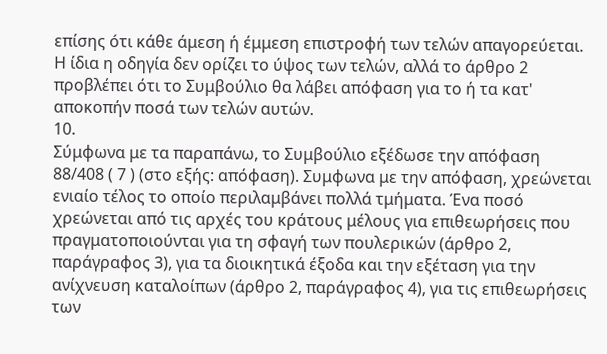επίσης óτι κάθε άμεση ή έμμεση επιστροφή των τελών απαγορεύεται. Η ίδια η οδηγία δεν ορίζει το ύψος των τελών, αλλά το άρθρο 2 προβλέπει ότι το Συμβούλιο θα λάβει απόφαση για το ή τα κατ' αποκοπήν ποσά των τελών αυτών.
10.
Σύμφωνα με τα παραπάνω, το Συμβούλιο εξέδωσε την απόφαση 88/408 ( 7 ) (στο εξής: απόφαση). Συμφωνα με την απόφαση, χρεώνεται ενιαίο τέλος το οποίο περιλαμβάνει πολλά τμήματα. Ένα ποσό χρεώνεται από τις αρχές του κράτους μέλους για επιθεωρήσεις που πραγματοποιούνται για τη σφαγή των πουλερικών (άρθρο 2, παράγραφος 3), για τα διοικητικά έξοδα και την εξέταση για την ανίχνευση καταλοίπων (άρθρο 2, παράγραφος 4), για τις επιθεωρήσεις των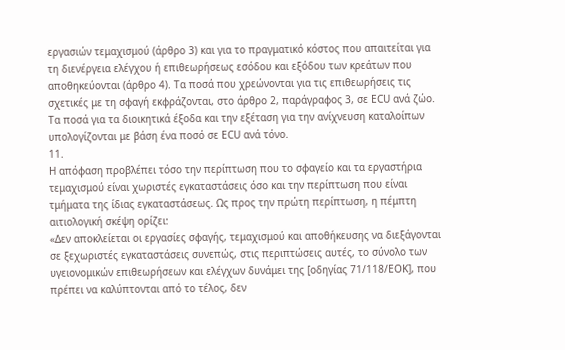εργασιών τεμαχισμού (άρθρο 3) και για το πραγματικό κόστος που απαιτείται για τη διενέργεια ελέγχου ή επιθεωρήσεως εσόδου και εξόδου των κρεάτων που αποθηκεύονται (άρθρο 4). Τα ποσά που χρεώνονται για τις επιθεωρήσεις τις σχετικές με τη σφαγή εκφράζονται, στο άρθρο 2, παράγραφος 3, σε ECU ανά ζώο. Τα ποσά για τα διοικητικά έξοδα και την εξέταση για την ανίχνευση καταλοίπων υπολογίζονται με βάση ένα ποσό σε ECU ανά τόνο.
11.
Η απόφαση προβλέπει τόσο την περίπτωση που το σφαγείο και τα εργαστήρια τεμαχισμού είναι χωριστές εγκαταστάσεις όσο και την περίπτωση που είναι τμήματα της ίδιας εγκαταστάσεως. Ως προς την πρώτη περίπτωση, η πέμπτη αιτιολογική σκέψη ορίζει:
«Δεν αποκλείεται οι εργασίες σφαγής, τεμαχισμού και αποθήκευσης να διεξάγονται σε ξεχωριστές εγκαταστάσεις συνεπώς, στις περιπτώσεις αυτές, το σύνολο των υγειονομικών επιθεωρήσεων και ελέγχων δυνάμει της [οδηγίας 71/118/ΕΟΚ], που πρέπει να καλύπτονται από το τέλος, δεν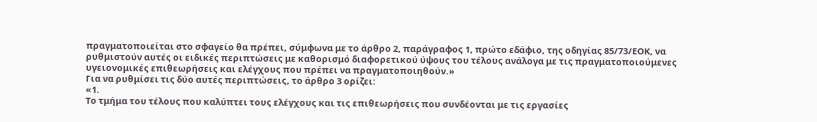πραγματοποιείται στο σφαγείο θα πρέπει, σύμφωνα με το άρθρο 2, παράγραφος 1, πρώτο εδάφιο, της οδηγίας 85/73/ΕΟΚ, να ρυθμιστούν αυτές οι ειδικές περιπτώσεις με καθορισμό διαφορετικού ύψους του τέλους ανάλογα με τις πραγματοποιούμενες υγειονομικές επιθεωρήσεις και ελέγχους που πρέπει να πραγματοποιηθούν.»
Για να ρυθμίσει τις δύο αυτές περιπτώσεις, το άρθρο 3 ορίζει:
«1.
Το τμήμα του τέλους που καλύπτει τους ελέγχους και τις επιθεωρήσεις που συνδέονται με τις εργασίες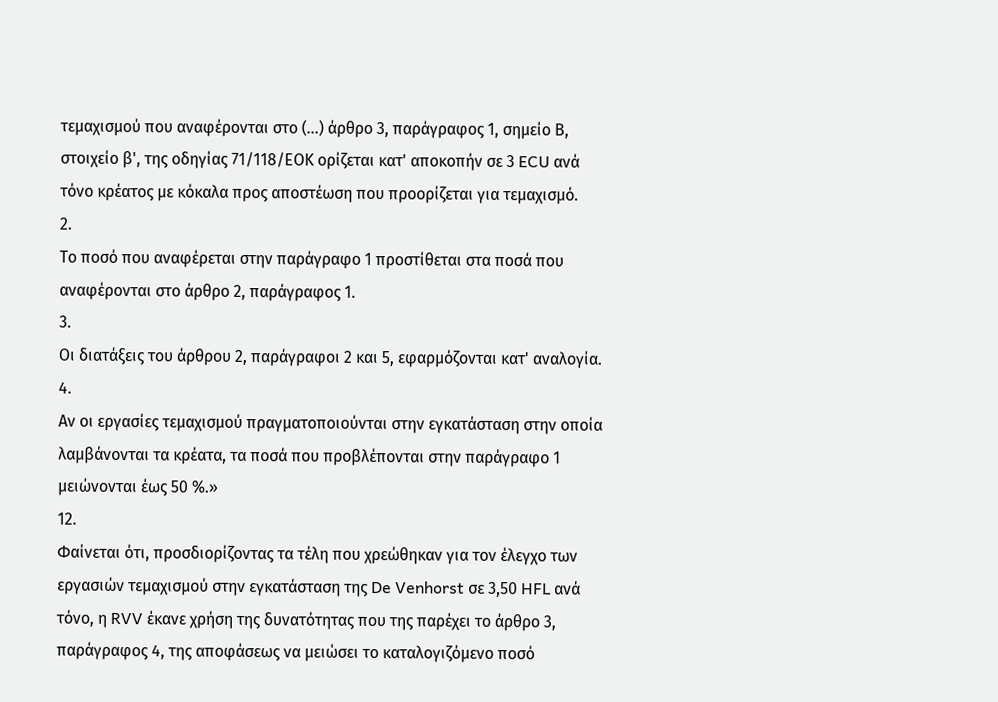τεμαχισμού που αναφέρονται στο (...) άρθρο 3, παράγραφος 1, σημείο Β, στοιχείο β', της οδηγίας 71/118/ΕΟΚ ορίζεται κατ' αποκοπήν σε 3 ECU ανά τόνο κρέατος με κόκαλα προς αποστέωση που προορίζεται για τεμαχισμό.
2.
Το ποσό που αναφέρεται στην παράγραφο 1 προστίθεται στα ποσά που αναφέρονται στο άρθρο 2, παράγραφος 1.
3.
Οι διατάξεις του άρθρου 2, παράγραφοι 2 και 5, εφαρμόζονται κατ' αναλογία.
4.
Αν οι εργασίες τεμαχισμού πραγματοποιούνται στην εγκατάσταση στην οποία λαμβάνονται τα κρέατα, τα ποσά που προβλέπονται στην παράγραφο 1 μειώνονται έως 50 %.»
12.
Φαίνεται ότι, προσδιορίζοντας τα τέλη που χρεώθηκαν για τον έλεγχο των εργασιών τεμαχισμού στην εγκατάσταση της De Venhorst σε 3,50 HFL ανά τόνο, η RVV έκανε χρήση της δυνατότητας που της παρέχει το άρθρο 3, παράγραφος 4, της αποφάσεως να μειώσει το καταλογιζόμενο ποσό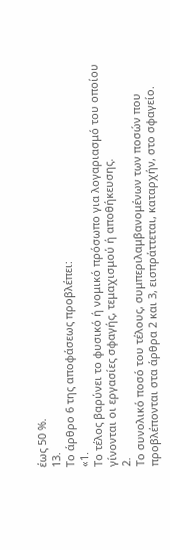έως 50 %.
13.
Το άρθρο 6 της αποφάσεως προβλέπει:
«1.
Το τέλος βαρύνει το φυσικό ή νομικό πρόσωπο για λογαριασμό του οποίου γίνονται οι εργασίες σφαγής, τεμαχισμού ή αποθήκευσης.
2.
Το συνολικό ποσό του τέλους, συμπεριλαμβανομένων των ποσών που προβλέπονται στα άρθρα 2 και 3, εισπράττεται, καταρχήν, στο σφαγείο.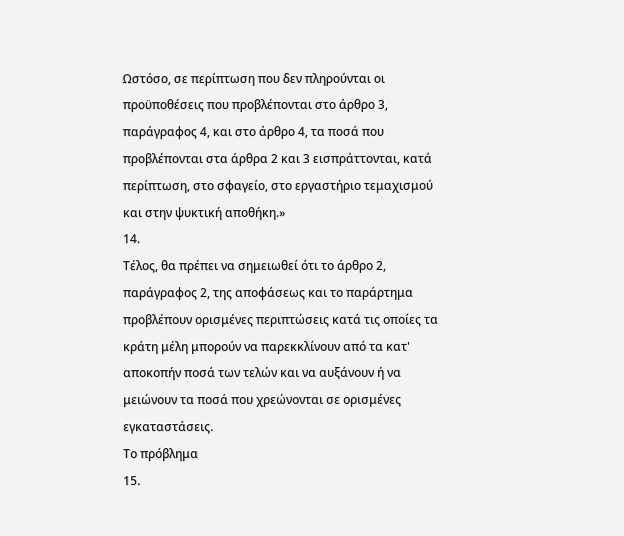Ωστόσο, σε περίπτωση που δεν πληρούνται οι προϋποθέσεις που προβλέπονται στο άρθρο 3, παράγραφος 4, και στο άρθρο 4, τα ποσά που προβλέπονται στα άρθρα 2 και 3 εισπράττονται, κατά περίπτωση, στο σφαγείο, στο εργαστήριο τεμαχισμού και στην ψυκτική αποθήκη.»
14.
Τέλος, θα πρέπει να σημειωθεί ότι το άρθρο 2, παράγραφος 2, της αποφάσεως και το παράρτημα προβλέπουν ορισμένες περιπτώσεις κατά τις οποίες τα κράτη μέλη μπορούν να παρεκκλίνουν από τα κατ' αποκοπήν ποσά των τελών και να αυξάνουν ή να μειώνουν τα ποσά που χρεώνονται σε ορισμένες εγκαταστάσεις.
Το πρόβλημα
15.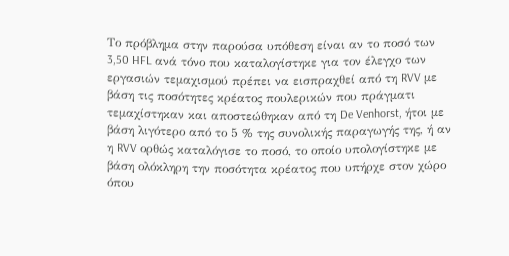Το πρόβλημα στην παρούσα υπόθεση είναι αν το ποσό των 3,50 HFL ανά τόνο που καταλογίστηκε για τον έλεγχο των εργασιών τεμαχισμού πρέπει να εισπραχθεί από τη RVV με βάση τις ποσότητες κρέατος πουλερικών που πράγματι τεμαχίστηκαν και αποστεώθηκαν από τη De Venhorst, ήτοι με βάση λιγότερο από το 5 % της συνολικής παραγωγής της, ή αν η RVV ορθώς καταλόγισε το ποσό, το οποίο υπολογίστηκε με βάση ολόκληρη την ποσότητα κρέατος που υπήρχε στον χώρο όπου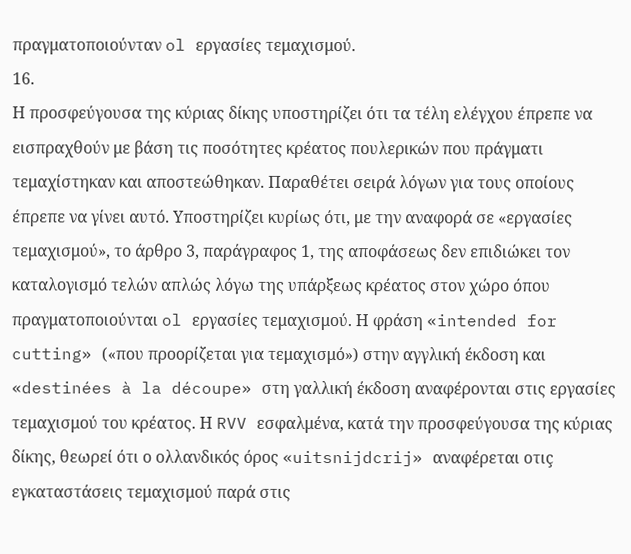πραγματοποιούνταν ol εργασίες τεμαχισμού.
16.
Η προσφεύγουσα της κύριας δίκης υποστηρίζει ότι τα τέλη ελέγχου έπρεπε να εισπραχθούν με βάση τις ποσότητες κρέατος πουλερικών που πράγματι τεμαχίστηκαν και αποστεώθηκαν. Παραθέτει σειρά λόγων για τους οποίους έπρεπε να γίνει αυτό. Υποστηρίζει κυρίως ότι, με την αναφορά σε «εργασίες τεμαχισμού», το άρθρο 3, παράγραφος 1, της αποφάσεως δεν επιδιώκει τον καταλογισμό τελών απλώς λόγω της υπάρξεως κρέατος στον χώρο όπου πραγματοποιούνται ol εργασίες τεμαχισμού. Η φράση «intended for cutting» («που προορίζεται για τεμαχισμό») στην αγγλική έκδοση και «destinées à la découpe» στη γαλλική έκδοση αναφέρονται στις εργασίες τεμαχισμού του κρέατος. Η RVV εσφαλμένα, κατά την προσφεύγουσα της κύριας δίκης, θεωρεί ότι ο ολλανδικός όρος «uitsnijdcrij» αναφέρεται oτιç εγκαταστάσεις τεμαχισμού παρά στις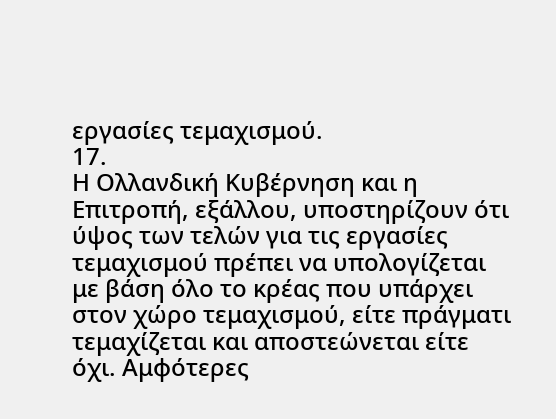εργασίες τεμαχισμού.
17.
Η Ολλανδική Κυβέρνηση και η Επιτροπή, εξάλλου, υποστηρίζουν ότι ύψος των τελών για τις εργασίες τεμαχισμού πρέπει να υπολογίζεται με βάση όλο το κρέας που υπάρχει στον χώρο τεμαχισμού, είτε πράγματι τεμαχίζεται και αποστεώνεται είτε όχι. Αμφότερες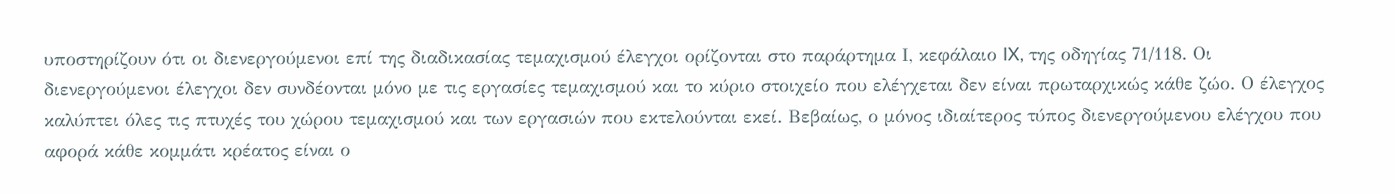υποστηρίζουν ότι οι διενεργούμενοι επί της διαδικασίας τεμαχισμού έλεγχοι ορίζονται στο παράρτημα Ι, κεφάλαιο IX, της οδηγίας 71/118. Οι διενεργούμενοι έλεγχοι δεν συνδέονται μόνο με τις εργασίες τεμαχισμού και το κύριο στοιχείο που ελέγχεται δεν είναι πρωταρχικώς κάθε ζώο. Ο έλεγχος καλύπτει όλες τις πτυχές του χώρου τεμαχισμού και των εργασιών που εκτελούνται εκεί. Βεβαίως, ο μόνος ιδιαίτερος τύπος διενεργούμενου ελέγχου που αφορά κάθε κομμάτι κρέατος είναι ο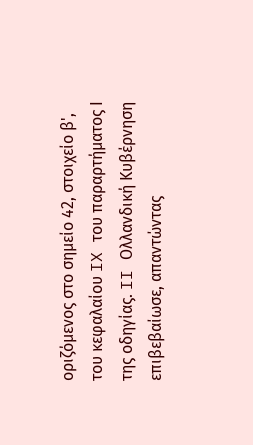οριζόμενος στο σημείο 42, στοιχείο β', του κεφαλαίου IX του παραρτήματος Ι της οδηγίας. II Ολλανδική Κυβέρνηση επιβεβαίωσε, απαντώντας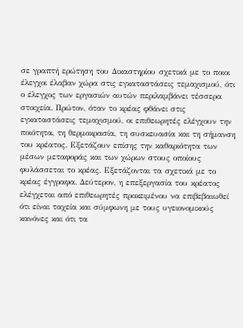σε γραπτή ερώτηση του Δικαστηρίου σχετικά με το ποιοι έλεγχοι έλαβαν χώρα στις εγκαταστάσεις τεμαχισμού, ότι ο έλεγχος των εργασιών αυτών περιλαμβάνει τέσσερα στοιχεία. Πρώτον, όταν το κρέας φθάνει στις εγκαταστάσεις τεμαχισμού, οι επιθεωρητές ελέγχουν την ποιότητα, τη θερμοκρασία, τη συσκευασία και τη σήμανση του κρέατος. Εξετάζουν επίσης την καθαριότητα των μέσων μεταφοράς και των χώρων στους οποίους φυλάσσεται το κρέας. Εξετάζονται τα σχετικά με το κρέας έγγραφα. Δεύτερον, η επεξεργασία του κρέατος ελέγχεται από επιθεωρητές προκειμένου να επιβεβαιωθεί ότι είναι ταχεία και σύμφωνη με τους υγειονομικούς κανόνες και ότι τα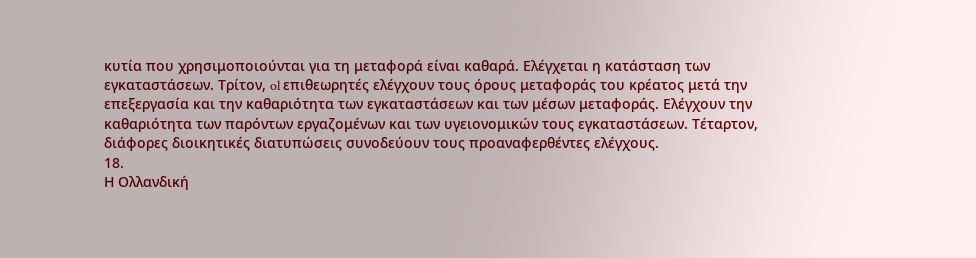κυτία που χρησιμοποιούνται για τη μεταφορά είναι καθαρά. Ελέγχεται η κατάσταση των εγκαταστάσεων. Τρίτον, ol επιθεωρητές ελέγχουν τους όρους μεταφοράς του κρέατος μετά την επεξεργασία και την καθαριότητα των εγκαταστάσεων και των μέσων μεταφοράς. Ελέγχουν την καθαριότητα των παρόντων εργαζομένων και των υγειονομικών τους εγκαταστάσεων. Τέταρτον, διάφορες διοικητικές διατυπώσεις συνοδεύουν τους προαναφερθέντες ελέγχους.
18.
Η Ολλανδική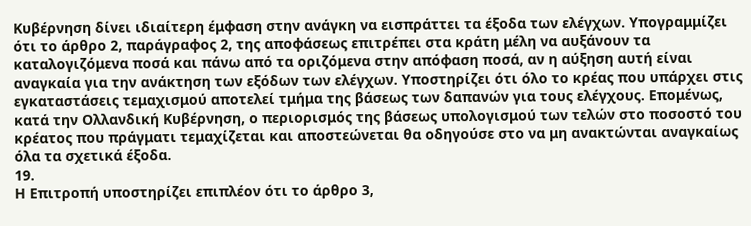Κυβέρνηση δίνει ιδιαίτερη έμφαση στην ανάγκη να εισπράττει τα έξοδα των ελέγχων. Υπογραμμίζει ότι το άρθρο 2, παράγραφος 2, της αποφάσεως επιτρέπει στα κράτη μέλη να αυξάνουν τα καταλογιζόμενα ποσά και πάνω από τα οριζόμενα στην απόφαση ποσά, αν η αύξηση αυτή είναι αναγκαία για την ανάκτηση των εξόδων των ελέγχων. Υποστηρίζει ότι όλο το κρέας που υπάρχει στις εγκαταστάσεις τεμαχισμού αποτελεί τμήμα της βάσεως των δαπανών για τους ελέγχους. Επομένως, κατά την Ολλανδική Κυβέρνηση, ο περιορισμός της βάσεως υπολογισμού των τελών στο ποσοστό του κρέατος που πράγματι τεμαχίζεται και αποστεώνεται θα οδηγούσε στο να μη ανακτώνται αναγκαίως όλα τα σχετικά έξοδα.
19.
Η Επιτροπή υποστηρίζει επιπλέον ότι το άρθρο 3,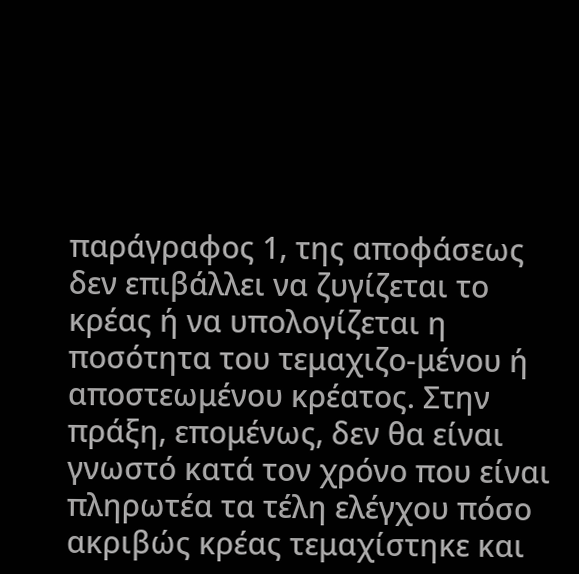παράγραφος 1, της αποφάσεως δεν επιβάλλει να ζυγίζεται το κρέας ή να υπολογίζεται η ποσότητα του τεμαχιζο-μένου ή αποστεωμένου κρέατος. Στην πράξη, επομένως, δεν θα είναι γνωστό κατά τον χρόνο που είναι πληρωτέα τα τέλη ελέγχου πόσο ακριβώς κρέας τεμαχίστηκε και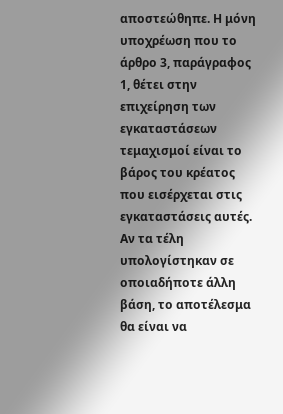αποστεώθηπε. Η μόνη υποχρέωση που το άρθρο 3, παράγραφος 1, θέτει στην επιχείρηση των εγκαταστάσεων τεμαχισμοί είναι το βάρος του κρέατος που εισέρχεται στις εγκαταστάσεις αυτές. Αν τα τέλη υπολογίστηκαν σε οποιαδήποτε άλλη βάση, το αποτέλεσμα θα είναι να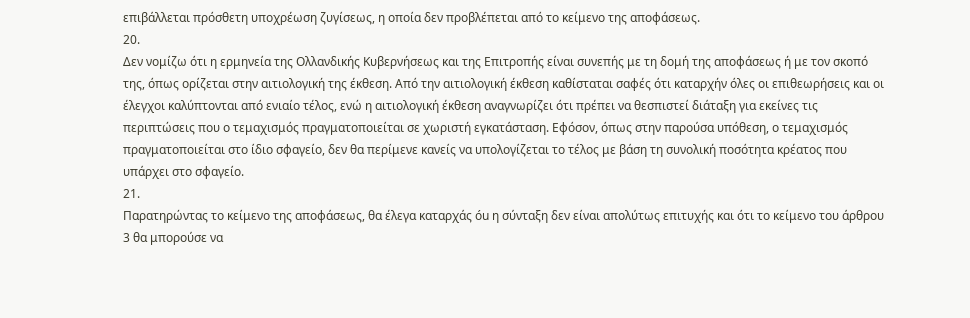επιβάλλεται πρόσθετη υποχρέωση ζυγίσεως, η οποία δεν προβλέπεται από το κείμενο της αποφάσεως.
20.
Δεν νομίζω ότι η ερμηνεία της Ολλανδικής Κυβερνήσεως και της Επιτροπής είναι συνεπής με τη δομή της αποφάσεως ή με τον σκοπό της, όπως ορίζεται στην αιτιολογική της έκθεση. Από την αιτιολογική έκθεση καθίσταται σαφές ότι καταρχήν όλες οι επιθεωρήσεις και οι έλεγχοι καλύπτονται από ενιαίο τέλος, ενώ η αιτιολογική έκθεση αναγνωρίζει ότι πρέπει να θεσπιστεί διάταξη για εκείνες τις περιπτώσεις που ο τεμαχισμός πραγματοποιείται σε χωριστή εγκατάσταση. Εφόσον, όπως στην παρούσα υπόθεση, ο τεμαχισμός πραγματοποιείται στο ίδιο σφαγείο, δεν θα περίμενε κανείς να υπολογίζεται το τέλος με βάση τη συνολική ποσότητα κρέατος που υπάρχει στο σφαγείο.
21.
Παρατηρώντας το κείμενο της αποφάσεως, θα έλεγα καταρχάς óu η σύνταξη δεν είναι απολύτως επιτυχής και ότι το κείμενο του άρθρου 3 θα μπορούσε να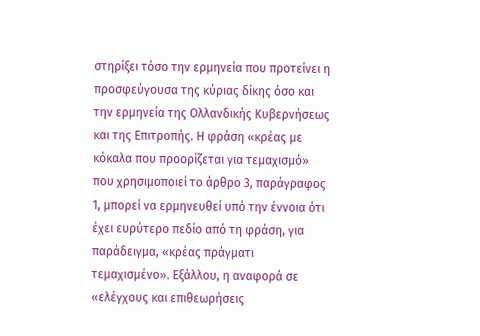στηρίξει τόσο την ερμηνεία που προτείνει η προσφεύγουσα της κύριας δίκης όσο και την ερμηνεία της Ολλανδικής Κυβερνήσεως και της Επιτροπής. Η φράση «κρέας με κόκαλα που προορίζεται για τεμαχισμό» που χρησιμοποιεί το άρθρο 3, παράγραφος 1, μπορεί να ερμηνευθεί υπό την έννοια ότι έχει ευρύτερο πεδίο από τη φράση, για παράδειγμα, «κρέας πράγματι τεμαχισμένο». Εξάλλου, η αναφορά σε «ελέγχους και επιθεωρήσεις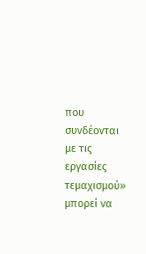που συνδέονται με τις εργασίες τεμαχισμού» μπορεί να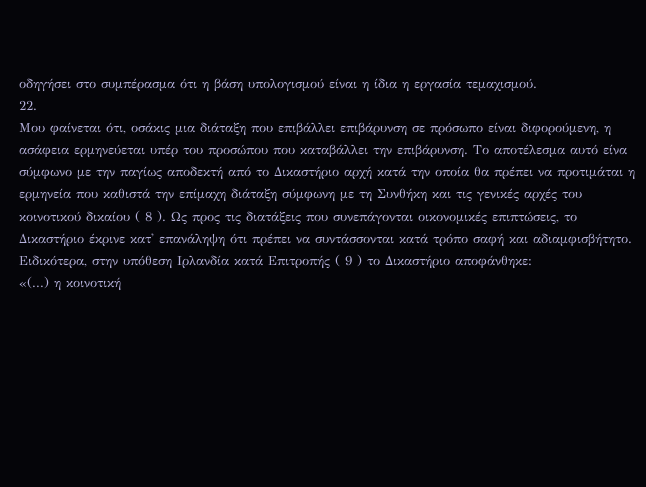οδηγήσει στο συμπέρασμα ότι η βάση υπολογισμού είναι η ίδια η εργασία τεμαχισμού.
22.
Μου φαίνεται ότι, οσάκις μια διάταξη που επιβάλλει επιβάρυνση σε πρόσωπο είναι διφορούμενη, η ασάφεια ερμηνεύεται υπέρ του προσώπου που καταβάλλει την επιβάρυνση. Το αποτέλεσμα αυτό είνα σύμφωνο με την παγίως αποδεκτή από το Δικαστήριο αρχή κατά την οποία θα πρέπει να προτιμάται η ερμηνεία που καθιστά την επίμαχη διάταξη σύμφωνη με τη Συνθήκη και τις γενικές αρχές του κοινοτικού δικαίου ( 8 ). Ως προς τις διατάξεις που συνεπάγονται οικονομικές επιπτώσεις, το Δικαστήριο έκρινε κατ' επανάληψη ότι πρέπει να συντάσσονται κατά τρόπο σαφή και αδιαμφισβήτητο. Ειδικότερα, στην υπόθεση Ιρλανδία κατά Επιτροπής ( 9 ) το Δικαστήριο αποφάνθηκε:
«(...) η κοινοτική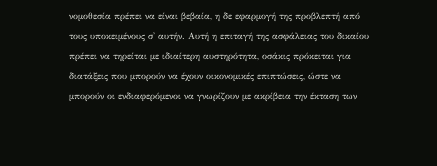νομοθεσία πρέπει να είναι βεβαία, η δε εφαρμογή της προβλεπτή από τους υποκειμένους σ' αυτήν. Αυτή η επιταγή της ασφάλειας του δικαίου πρέπει να τηρείται με ιδιαίτερη αυστηρότητα, οσάκις πρόκειται για διατάξεις που μπορούν να έχουν οικονομικές επιπτώσεις, ώστε να μπορούν οι ενδιαφερόμενοι να γνωρίζουν με ακρίβεια την έκταση των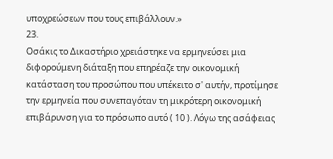υποχρεώσεων που τους επιβάλλουν.»
23.
Οσάκις το Δικαστήριο χρειάστηκε να ερμηνεύσει μια διφορούμενη διάταξη που επηρέαζε την οικονομική κατάσταση του προσώπου που υπέκειτο σ' αυτήν, προτίμησε την ερμηνεία που συνεπαγόταν τη μικρότερη οικονομική επιβάρυνση για το πρόσωπο αυτό ( 10 ). Λόγω της ασάφειας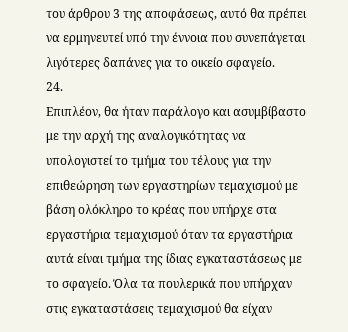του άρθρου 3 της αποφάσεως, αυτό θα πρέπει να ερμηνευτεί υπό την έννοια που συνεπάγεται λιγότερες δαπάνες για το οικείο σφαγείο.
24.
Επιπλέον, θα ήταν παράλογο και ασυμβίβαστο με την αρχή της αναλογικότητας να υπολογιστεί το τμήμα του τέλους για την επιθεώρηση των εργαστηρίων τεμαχισμού με βάση ολόκληρο το κρέας που υπήρχε στα εργαστήρια τεμαχισμού όταν τα εργαστήρια αυτά είναι τμήμα της ίδιας εγκαταστάσεως με το σφαγείο. Όλα τα πουλερικά που υπήρχαν στις εγκαταστάσεις τεμαχισμού θα είχαν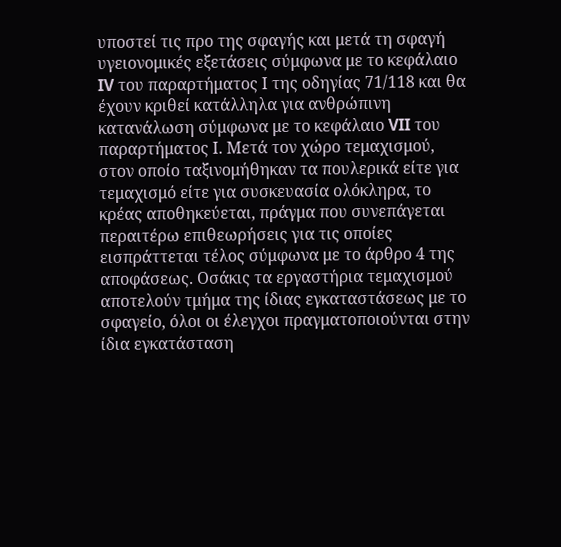υποστεί τις προ της σφαγής και μετά τη σφαγή υγειονομικές εξετάσεις σύμφωνα με το κεφάλαιο IV του παραρτήματος Ι της οδηγίας 71/118 και θα έχουν κριθεί κατάλληλα για ανθρώπινη κατανάλωση σύμφωνα με το κεφάλαιο VII του παραρτήματος Ι. Μετά τον χώρο τεμαχισμού, στον οποίο ταξινομήθηκαν τα πουλερικά είτε για τεμαχισμό είτε για συσκευασία ολόκληρα, το κρέας αποθηκεύεται, πράγμα που συνεπάγεται περαιτέρω επιθεωρήσεις για τις οποίες εισπράττεται τέλος σύμφωνα με το άρθρο 4 της αποφάσεως. Οσάκις τα εργαστήρια τεμαχισμού αποτελούν τμήμα της ίδιας εγκαταστάσεως με το σφαγείο, όλοι οι έλεγχοι πραγματοποιούνται στην ίδια εγκατάσταση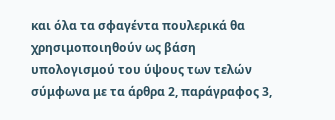και όλα τα σφαγέντα πουλερικά θα χρησιμοποιηθούν ως βάση υπολογισμού του ύψους των τελών σύμφωνα με τα άρθρα 2, παράγραφος 3,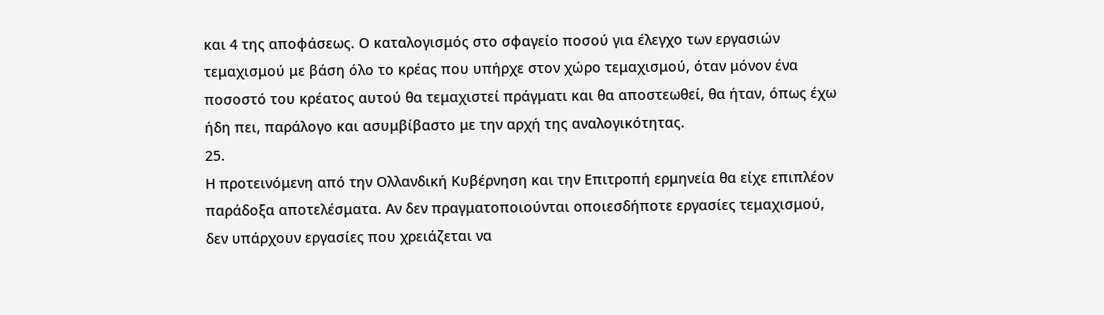και 4 της αποφάσεως. Ο καταλογισμός στο σφαγείο ποσού για έλεγχο των εργασιών τεμαχισμού με βάση όλο το κρέας που υπήρχε στον χώρο τεμαχισμού, όταν μόνον ένα ποσοστό του κρέατος αυτού θα τεμαχιστεί πράγματι και θα αποστεωθεί, θα ήταν, όπως έχω ήδη πει, παράλογο και ασυμβίβαστο με την αρχή της αναλογικότητας.
25.
Η προτεινόμενη από την Ολλανδική Κυβέρνηση και την Επιτροπή ερμηνεία θα είχε επιπλέον παράδοξα αποτελέσματα. Αν δεν πραγματοποιούνται οποιεσδήποτε εργασίες τεμαχισμού, δεν υπάρχουν εργασίες που χρειάζεται να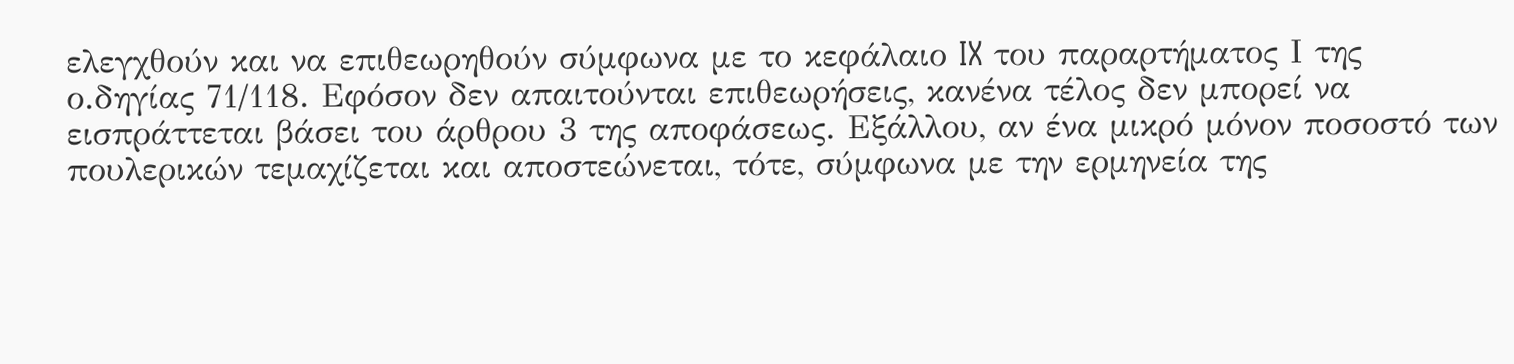ελεγχθούν και να επιθεωρηθούν σύμφωνα με το κεφάλαιο IX του παραρτήματος Ι της ο.δηγίας 71/118. Εφόσον δεν απαιτούνται επιθεωρήσεις, κανένα τέλος δεν μπορεί να εισπράττεται βάσει του άρθρου 3 της αποφάσεως. Εξάλλου, αν ένα μικρό μόνον ποσοστό των πουλερικών τεμαχίζεται και αποστεώνεται, τότε, σύμφωνα με την ερμηνεία της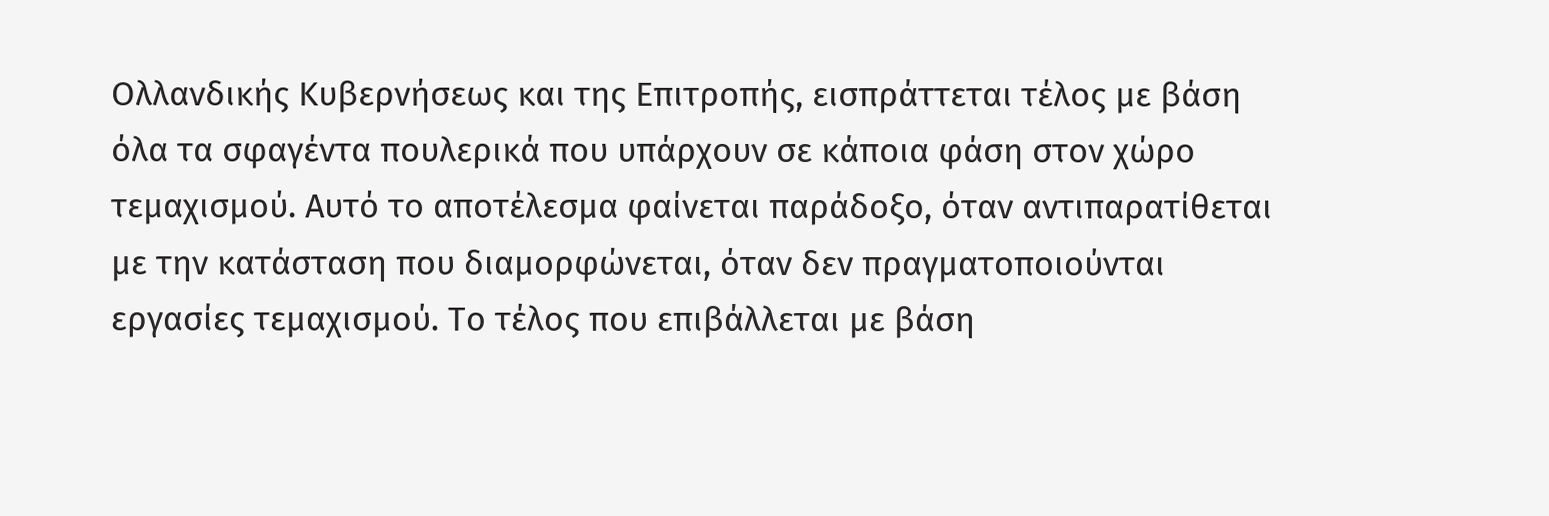Ολλανδικής Κυβερνήσεως και της Επιτροπής, εισπράττεται τέλος με βάση όλα τα σφαγέντα πουλερικά που υπάρχουν σε κάποια φάση στον χώρο τεμαχισμού. Αυτό το αποτέλεσμα φαίνεται παράδοξο, όταν αντιπαρατίθεται με την κατάσταση που διαμορφώνεται, όταν δεν πραγματοποιούνται εργασίες τεμαχισμού. Το τέλος που επιβάλλεται με βάση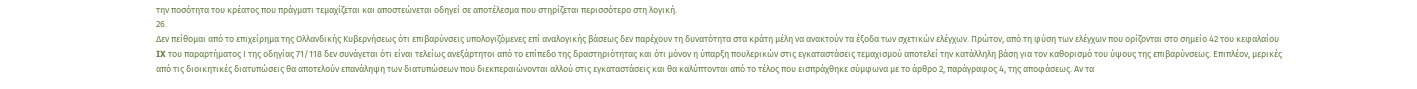την ποσότητα του κρέατος που πράγματι τεμαχίζεται και αποστεώνεται οδηγεί σε αποτέλεσμα που στηρίζεται περισσότερο στη λογική.
26.
Δεν πείθομαι από το επιχείρημα της Ολλανδικής Κυβερνήσεως ότι επιβαρύνσεις υπολογιζόμενες επί αναλογικής βάσεως δεν παρέχουν τη δυνατότητα στα κράτη μέλη να ανακτούν τα έξοδα των σχετικών ελέγχων. Πρώτον, από τη φύση των ελέγχων που ορίζονται στο σημείο 42 του κεφαλαίου IX του παραρτήματος Ι της οδηγίας 71/118 δεν συνάγεται ότι είναι τελείως ανεξάρτητοι από το επίπεδο της δραστηριότητας και ότι μόνον η ύπαρξη πουλερικών στις εγκαταστάσεις τεμαχισμού αποτελεί την κατάλληλη βάση για τον καθορισμό του ύψους της επιβαρύνσεως. Επιπλέον, μερικές από τις διοικητικές διατυπώσεις θα αποτελούν επανάληψη των διατυπώσεων που διεκπεραιώνονται αλλού στις εγκαταστάσεις και θα καλύπτονται από το τέλος που εισπράχθηκε σύμφωνα με το άρθρο 2, παράγραφος 4, της αποφάσεως. Αν τα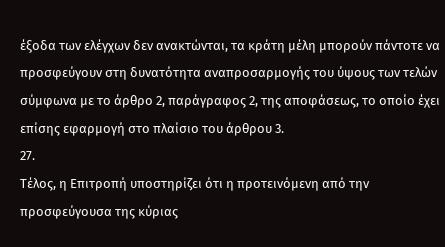έξοδα των ελέγχων δεν ανακτώνται, τα κράτη μέλη μπορούν πάντοτε να προσφεύγουν στη δυνατότητα αναπροσαρμογής του ύψους των τελών σύμφωνα με το άρθρο 2, παράγραφος 2, της αποφάσεως, το οποίο έχει επίσης εφαρμογή στο πλαίσιο του άρθρου 3.
27.
Τέλος, η Επιτροπή υποστηρίζει ότι η προτεινόμενη από την προσφεύγουσα της κύριας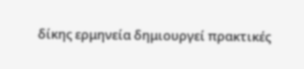δίκης ερμηνεία δημιουργεί πρακτικές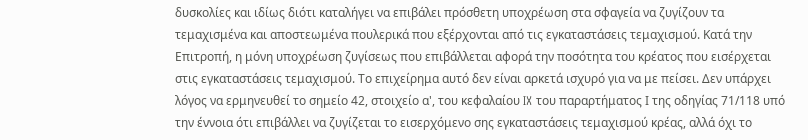δυσκολίες και ιδίως διότι καταλήγει να επιβάλει πρόσθετη υποχρέωση στα σφαγεία να ζυγίζουν τα τεμαχισμένα και αποστεωμένα πουλερικά που εξέρχονται από τις εγκαταστάσεις τεμαχισμού. Κατά την Επιτροπή, η μόνη υποχρέωση ζυγίσεως που επιβάλλεται αφορά την ποσότητα του κρέατος που εισέρχεται στις εγκαταστάσεις τεμαχισμού. Το επιχείρημα αυτό δεν είναι αρκετά ισχυρό για να με πείσει. Δεν υπάρχει λόγος να ερμηνευθεί το σημείο 42, στοιχείο α', του κεφαλαίου IX του παραρτήματος Ι της οδηγίας 71/118 υπό την έννοια ότι επιβάλλει να ζυγίζεται το εισερχόμενο σης εγκαταστάσεις τεμαχισμού κρέας, αλλά όχι το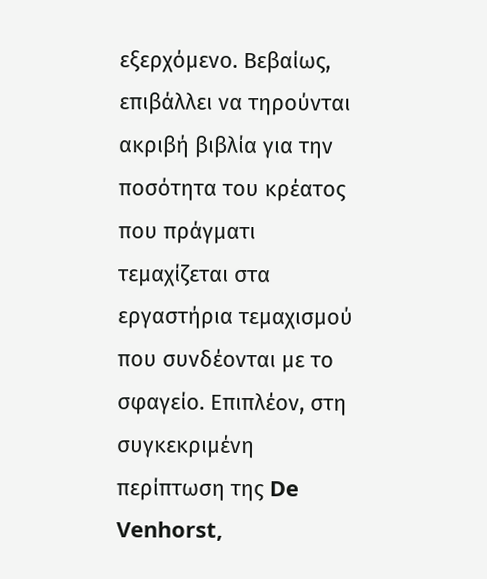εξερχόμενο. Βεβαίως, επιβάλλει να τηρούνται ακριβή βιβλία για την ποσότητα του κρέατος που πράγματι τεμαχίζεται στα εργαστήρια τεμαχισμού που συνδέονται με το σφαγείο. Επιπλέον, στη συγκεκριμένη περίπτωση της De Venhorst,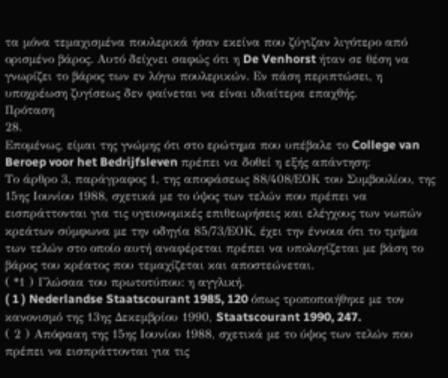τα μόνα τεμαχισμένα πουλερικά ήσαν εκείνα που ζύγιζαν λιγότερο από ορισμένο βάρος. Αυτό δείχνει σαφώς ότι η De Venhorst ήταν σε θέση να γνωρίζει το βάρος των εν λόγω πουλερικών. Εν πάση περιπτώσει, η υποχρέωση ζυγίσεως δεν φαίνεται να είναι ιδιαίτερα επαχθής.
Πρόταση
28.
Επομένως, είμαι της γνώμης ότι στο ερώτημα που υπέβαλε το College van Beroep voor het Bedrijfsleven πρέπει να δοθεί η εξής απάντηση:
Το άρθρο 3, παράγραφος 1, της αποφάσεως 88/408/ΕΟΚ του Συμβουλίου, της 15ης Ιουνίου 1988, σχετικά με το ύψος των τελών που πρέπει να εισπράττονται για τις υγειονομικές επιθεωρήσεις και ελέγχους των νωπών κρεάτων σύμφωνα με την οδηγία 85/73/ΕΟΚ, έχει την έννοια ότι το τμήμα των τελών στο οποίο αυτή αναφέρεται πρέπει να υπολογίζεται με βάση το βάρος του κρέατος που τεμαχίζεται και αποστεώνεται.
( *1 ) Γλώσαα του πρωτοτύπου: η αγγλική.
( 1 ) Nederlandse Staatscourant 1985, 120 όπως τροποποιήθηκε με τον κανονισμό της 13ης Δεκεμβρίου 1990, Staatscourant 1990, 247.
( 2 ) Απόφααη της 15ης Ιουνίου 1988, σχετικά με το ύψος των τελών που πρέπει να εισπράττονται για τις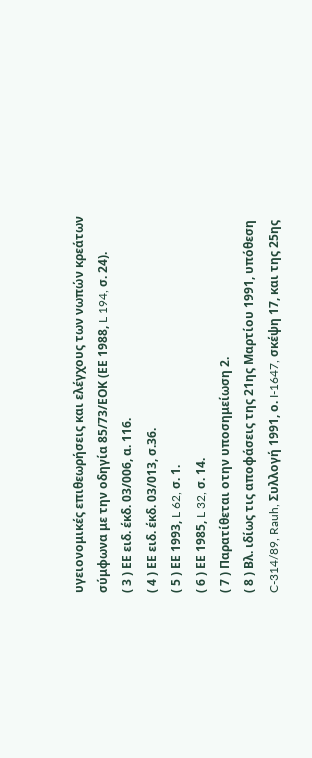υγειονομικές επιθεωρήσεις και ελέγχους των νωπών κρεάτων σύμφωνα με την οδηγία 85/73/ΕΟΚ (ΕΕ 1988, L 194, σ. 24).
( 3 ) ΕΕ ειδ. έκδ. 03/006, α. 116.
( 4 ) ΕΕ ειδ. έκδ. 03/013, σ.36.
( 5 ) ΕΕ 1993, L 62, σ. 1.
( 6 ) ΕΕ 1985, L 32, σ. 14.
( 7 ) Παρατίθεται οτην υποσημείωση 2.
( 8 ) Βλ. ιδίως τις αποφάσεις της 21ης Μαρτίου 1991, υπόθεση C-314/89, Rauh, Συλλογή 1991, ο. I-1647, σκέψη 17, και της 25ης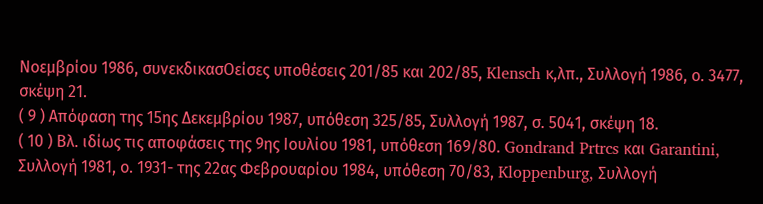Νοεμβρίου 1986, συνεκδικασΟείσες υποθέσεις 201/85 και 202/85, Klensch κ,λπ., Συλλογή 1986, ο. 3477, σκέψη 21.
( 9 ) Απόφαση της 15ης Δεκεμβρίου 1987, υπόθεση 325/85, Συλλογή 1987, σ. 5041, σκέψη 18.
( 10 ) Βλ. ιδίως τις αποφάσεις της 9ης Ιουλίου 1981, υπόθεση 169/80. Gondrand Prtrcs και Garantini, Συλλογή 1981, ο. 1931- της 22ας Φεβρουαρίου 1984, υπόθεση 70/83, Kloppenburg, Συλλογή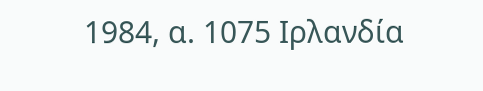1984, α. 1075 Ιρλανδία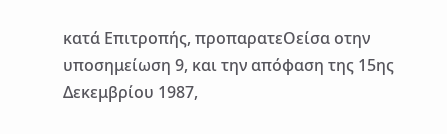κατά Επιτροπής, προπαρατεΟείσα οτην υποσημείωση 9, και την απόφαση της 15ης Δεκεμβρίου 1987,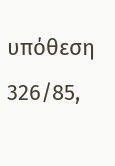υπόθεση 326/85,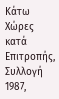Κάτω Χώρες κατά Επιτροπής, Συλλογή 1987,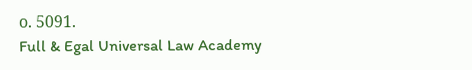ο. 5091.
Full & Egal Universal Law Academy